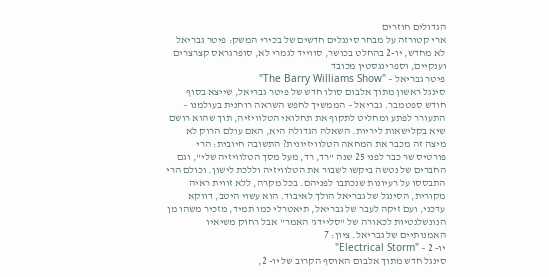הגדולים חוזרים
ארי קטורזה על מבחר סינגלים חדשים של בכירי המשק: פיטר גבריאל לא מחדש, יו-2 בהחלט בכושר, סווייד לגמרי לא, סופרגראס קצרצרים וענקיים, וספרינגסטין מכובד
פיטר גבריאל – "The Barry Williams Show"
סינגל ראשון מתוך אלבום סולו חדש של פיטר גבריאל, שייצא בסוף חודש ספטמבר. גבריאל – הממשיך לחפש השראה רוחנית בעולמנו – התעורר לפתע ומחליט לתקוף את תחלואי הטלוויזיה, תוך שהוא רושם שיא בקלישאות ליריות. השאלה הגדולה היא, האם עולם הרוק לא מיצה זה מכבר את המחאה הטלוויזיונית? התשובה חיובית: הרי פורטיס שר כבר לפני 25 שנה "רד, רד, מעל מסך הטלוויזיה שלי", וגם החברים של נטשה ביקשו לשבור את הטלוויזיה וללכת לישון. וכולם הרי התבססו על רעיונות שנכתבו לפניהם. בכל מקרה, ללא זווית ראיה מקורית, הסינגל של גבריאל הולך לאיבוד. הוא עשוי היטב, דווקא עדכני, ועם זיקה לעבר של גבריאל, תיאטרלי כמו תמיד, מזכיר משהו מן הנונשלנטיות לכאורה של "סליידג' האמר" אבל רחוק משיאיו האמנותיים של גבריאל. ציון: 7
יו- 2 – "Electrical Storm"
סינגל חדש מתוך אלבום האוסף הקרוב של יו- 2,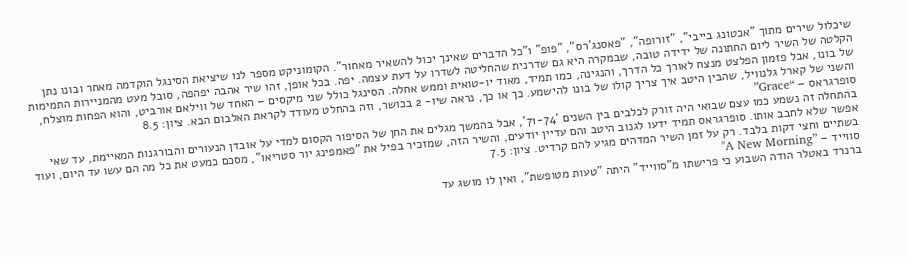שיכלול שירים מתוך "אכטונג בייבי", "זורופה", "פאסנג'רס", "פופ" ו"כל הדברים שאינך יכול להשאיר מאחור". הקומוניקט מספר לנו שיציאת הסינגל הוקדמה מאחר ובונו נתן הקלטה של השיר ליום החתונה של ידידה טובה, שבמקרה היא גם שדרנית שהחליטה לשדרו על דעת עצמה. יפה. בכל אופן, זהו שיר אהבה יפהפה, סובל מעט מהמניירות התמימות של בונו, אבל פזמון הפלצט מנצח לאורך כל הדרך, והנגינה, כמו תמיד, מאוד יו-טואית וממש אחלה. הסינגל כולל שני מיקסים – האחד של ווילאם אורביט, והוא הפחות מוצלח, והשני של קארל גלנוויל, שהבין היטב איך צריך קולו של בונו להישמע. כך או כך, נראה שיו- 2 בכושר, וזה בהחלט מעודד לקראת האלבום הבא. ציון: 8.5
סופרגראס – “Grace”
בהתחלה זה נשמע כמו עצם שבואי היה זורק לכלבים בין השנים '71-74', אבל בהמשך מגלים את החן של הסיפור הקסום למדי על אובדן הנעורים והבורגנות המאיימת, עד שאי אפשר שלא לחבב אותו. סופרגראס תמיד ידעו לגנוב היטב והם עדיין יודעים, והשיר הזה, שמזכיר בפיל את "פאמפינג יור סטריאו", מסכם כמעט את כל מה הם עשו עד היום, ועוד בשתיים וחצי דקות בלבד. רק על זמן השיר המדהים מגיע להם קרדיט. ציון: 7.5
סווייד – ”A New Morning"
ברנרד באטלר הודה השבוע כי פרישתו מ"סווייד" היתה "טעות מטופשת", ואין לו מושג עד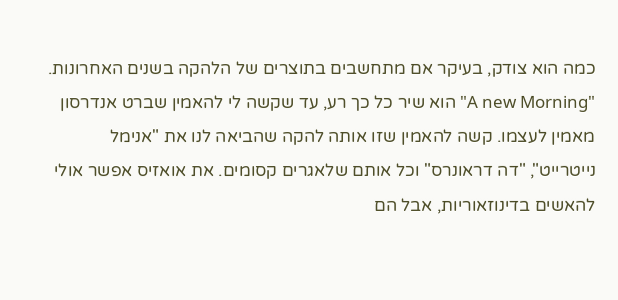כמה הוא צודק, בעיקר אם מתחשבים בתוצרים של הלהקה בשנים האחרונות. "A new Morning" הוא שיר כל כך רע, עד שקשה לי להאמין שברט אנדרסון מאמין לעצמו. קשה להאמין שזו אותה להקה שהביאה לנו את "אנימל נייטרייט", "דה דראונרס" וכל אותם שלאגרים קסומים. את אואזיס אפשר אולי להאשים בדינוזאוריות, אבל הם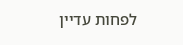לפחות עדיין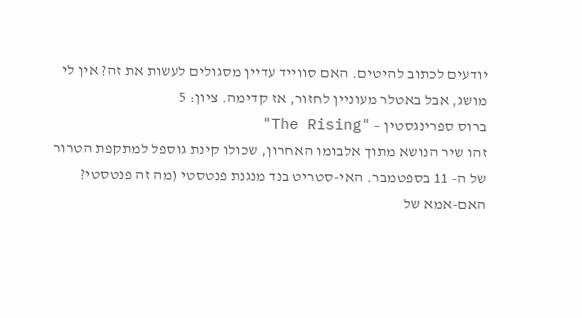יודעים לכתוב להיטים. האם סווייד עדיין מסגולים לעשות את זה? אין לי מושג, אבל באטלר מעוניין לחזור, אז קדימה. ציון: 5
ברוס ספרינגסטין – "The Rising"
זהו שיר הנושא מתוך אלבומו האחרון, שכולו קינת גוספל למתקפת הטרור של ה- 11 בספטמבר. האי-סטריט בנד מנגנת פנטסטי (מה זה פנטסטי? האם-אמא של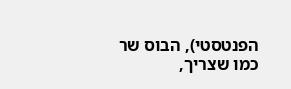הפנטסטי), הבוס שר כמו שצריך,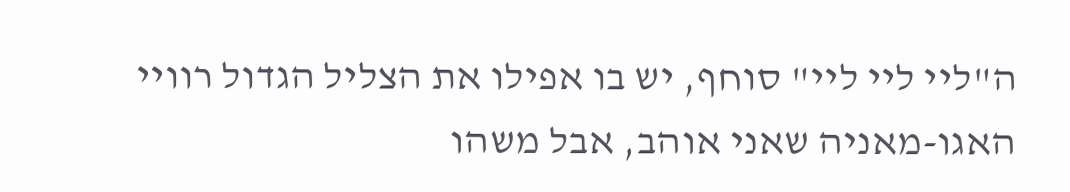ה"ליי ליי ליי" סוחף, יש בו אפילו את הצליל הגדול רוויי האגו-מאניה שאני אוהב, אבל משהו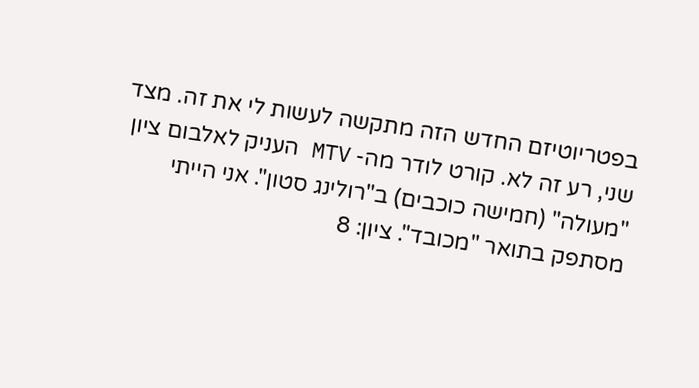בפטריוטיזם החדש הזה מתקשה לעשות לי את זה. מצד שני, רע זה לא. קורט לודר מה- MTV העניק לאלבום ציון "מעולה" (חמישה כוכבים) ב"רולינג סטון". אני הייתי מסתפק בתואר "מכובד". ציון: 8